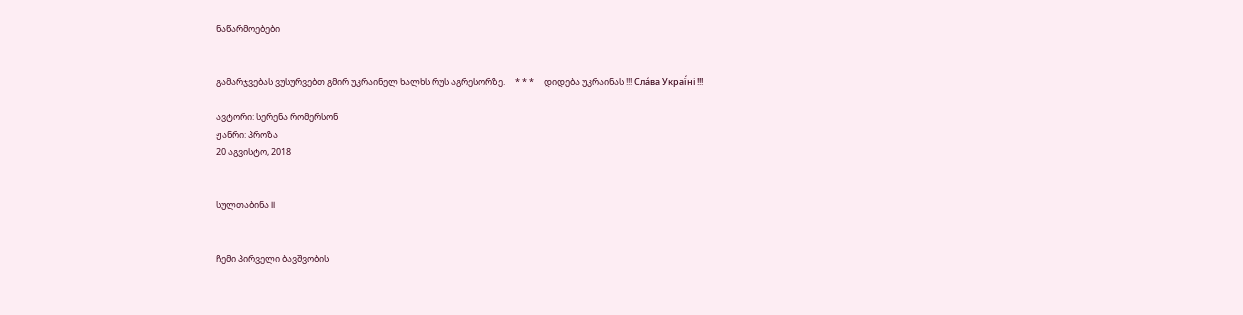ნაწარმოებები


გამარჯვებას ვუსურვებთ გმირ უკრაინელ ხალხს რუს აგრესორზე.     * * *     დიდება უკრაინას !!! Сла́ва Украї́ні !!!

ავტორი: სერენა რომერსონ
ჟანრი: პროზა
20 აგვისტო, 2018


სულთაბინა II


ჩემი პირველი ბავშვობის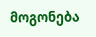მოგონება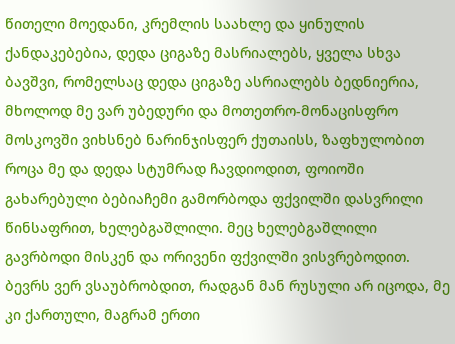წითელი მოედანი, კრემლის საახლე და ყინულის ქანდაკებებია, დედა ციგაზე მასრიალებს, ყველა სხვა ბავშვი, რომელსაც დედა ციგაზე ასრიალებს ბედნიერია, მხოლოდ მე ვარ უბედური და მოთეთრო-მონაცისფრო მოსკოვში ვიხსნებ ნარინჯისფერ ქუთაისს, ზაფხულობით როცა მე და დედა სტუმრად ჩავდიოდით, ფოიოში გახარებული ბებიაჩემი გამორბოდა ფქვილში დასვრილი წინსაფრით, ხელებგაშლილი. მეც ხელებგაშლილი გავრბოდი მისკენ და ორივენი ფქვილში ვისვრებოდით.
ბევრს ვერ ვსაუბრობდით, რადგან მან რუსული არ იცოდა, მე კი ქართული, მაგრამ ერთი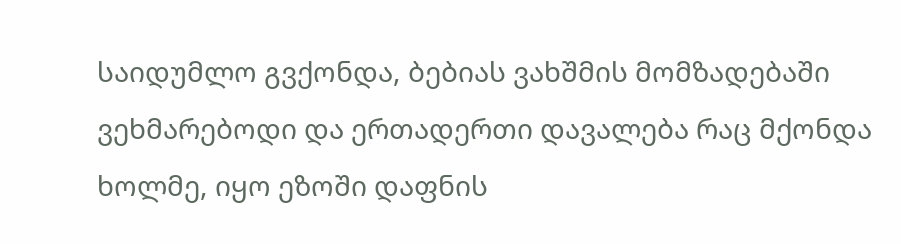საიდუმლო გვქონდა, ბებიას ვახშმის მომზადებაში ვეხმარებოდი და ერთადერთი დავალება რაც მქონდა ხოლმე, იყო ეზოში დაფნის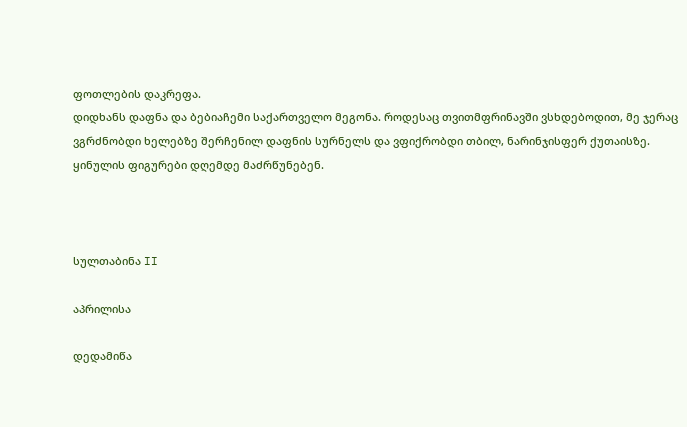ფოთლების დაკრეფა.
დიდხანს დაფნა და ბებიაჩემი საქართველო მეგონა. როდესაც თვითმფრინავში ვსხდებოდით, მე ჯერაც ვგრძნობდი ხელებზე შერჩენილ დაფნის სურნელს და ვფიქრობდი თბილ, ნარინჯისფერ ქუთაისზე.
ყინულის ფიგურები დღემდე მაძრწუნებენ.



სულთაბინა II

აპრილისა

დედამიწა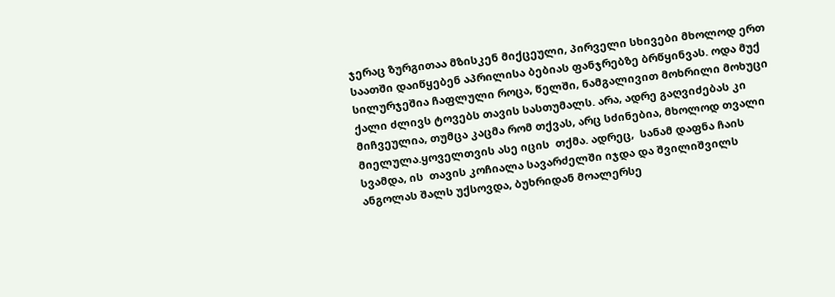ჯერაც ზურგითაა მზისკენ მიქცეული, პირველი სხივები მხოლოდ ერთ საათში დაიწყებენ აპრილისა ბებიას ფანჯრებზე ბრწყინვას. ოდა მუქ სილურჯეშია ჩაფლული როცა, წელში, ნამგალივით მოხრილი მოხუცი  ქალი ძლივს ტოვებს თავის სასთუმალს. არა, ადრე გაღვიძებას კი მიჩვეულია, თუმცა კაცმა რომ თქვას, არც სძინებია, მხოლოდ თვალი მიელულა.ყოველთვის ასე იცის  თქმა. ადრეც,  სანამ დაფნა ჩაის სვამდა, ის  თავის კოჩიალა სავარძელში იჯდა და შვილიშვილს ანგოლას შალს უქსოვდა, ბუხრიდან მოალერსე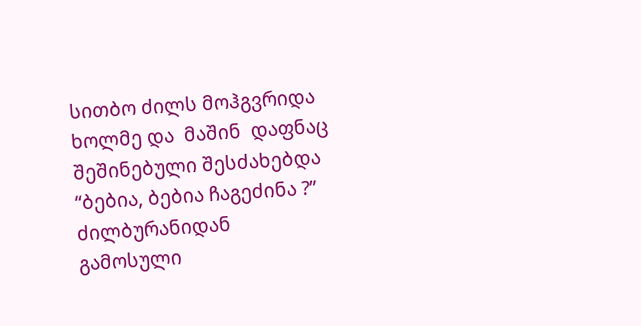სითბო ძილს მოჰგვრიდა ხოლმე და  მაშინ  დაფნაც შეშინებული შესძახებდა  “ბებია, ბებია ჩაგეძინა ?”
ძილბურანიდან  გამოსული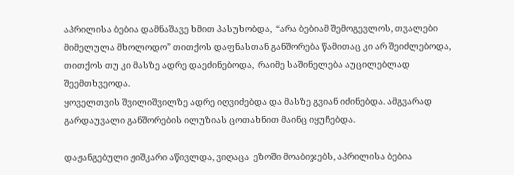აპრილისა ბებია დამნაშავე ხმით პასუხობდა,  “არა ბებიამ შემოგევლოს, თვალები მიმელულა მხოლოდო” თითქოს დაფნასთან განშორება წამითაც კი არ შეიძლებოდა, თითქოს თუ კი მასზე ადრე დაეძინებოდა,  რაიმე საშინელება აუცილებლად შეემთხვეოდა.
ყოველთვის შვილიშვილზე ადრე იღვიძებდა და მასზე გვიან იძინებდა. ამგვარად გარდაუვალი განშორების ილუზიას ცოთახნით მაინც იყუჩებდა.

დაჟანგებული ჟიშკარი აწივლდა, ვიღაცა  ეზოში მოაბიჯებს, აპრილისა ბებია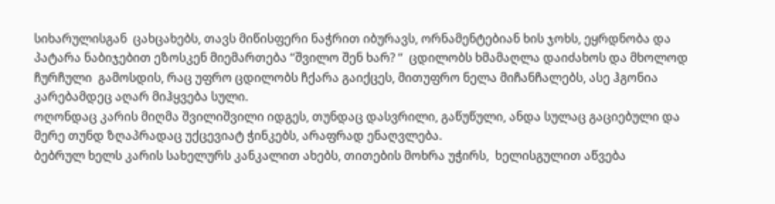სიხარულისგან  ცახცახებს, თავს მიწისფერი ნაჭრით იბურავს, ორნამენტებიან ხის ჯოხს, ეყრდნობა და პატარა ნაბიჯებით ეზოსკენ მიემართება “შვილო შენ ხარ? “  ცდილობს ხმამაღლა დაიძახოს და მხოლოდ ჩურჩული  გამოსდის, რაც უფრო ცდილობს ჩქარა გაიქცეს, მითუფრო ნელა მიჩანჩალებს, ასე ჰგონია კარებამდეც აღარ მიჰყვება სული.
ოღონდაც კარის მიღმა შვილიშვილი იდგეს, თუნდაც დასვრილი, გაწუწული, ანდა სულაც გაციებული და მერე თუნდ ზღაპრადაც უქცევიატ ჭინკებს, არაფრად ენაღვლება.
ბებრულ ხელს კარის სახელურს კანკალით ახებს, თითების მოხრა უჭირს,  ხელისგულით აწვება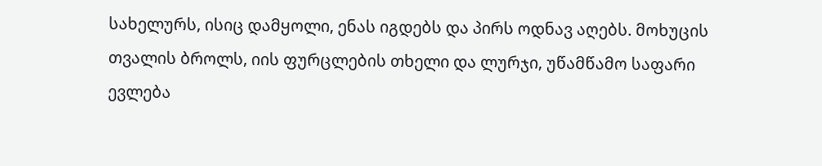სახელურს, ისიც დამყოლი, ენას იგდებს და პირს ოდნავ აღებს. მოხუცის თვალის ბროლს, იის ფურცლების თხელი და ლურჯი, უწამწამო საფარი ევლება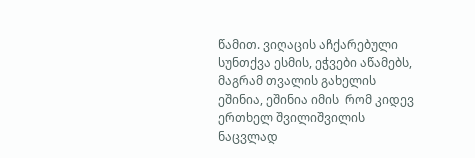წამით. ვიღაცის აჩქარებული სუნთქვა ესმის, ეჭვები აწამებს, მაგრამ თვალის გახელის ეშინია, ეშინია იმის  რომ კიდევ ერთხელ შვილიშვილის ნაცვლად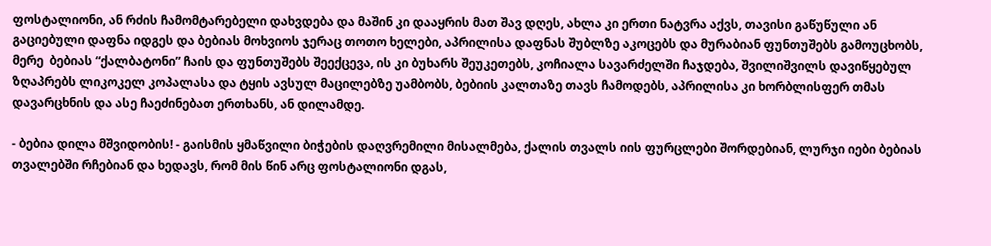ფოსტალიონი, ან რძის ჩამომტარებელი დახვდება და მაშინ კი დააყრის მათ შავ დღეს, ახლა კი ერთი ნატვრა აქვს, თავისი გაწუწული ან გაციებული დაფნა იდგეს და ბებიას მოხვიოს ჯერაც თოთო ხელები, აპრილისა დაფნას შუბლზე აკოცებს და მურაბიან ფუნთუშებს გამოუცხობს, მერე  ბებიას “ქალბატონი” ჩაის და ფუნთუშებს შეექცევა, ის კი ბუხარს შეუკეთებს, კოჩიალა სავარძელში ჩაჯდება, შვილიშვილს დავიწყებულ ზღაპრებს ლიკოკელ კოპალასა და ტყის ავსულ მაცილებზე უამბობს, ბებიის კალთაზე თავს ჩამოდებს, აპრილისა კი ხორბლისფერ თმას დავარცხნის და ასე ჩაეძინებათ ერთხანს, ან დილამდე.

- ბებია დილა მშვიდობის! - გაისმის ყმაწვილი ბიჭების დაღვრემილი მისალმება, ქალის თვალს იის ფურცლები შორდებიან, ლურჯი იები ბებიას თვალებში რჩებიან და ხედავს, რომ მის წინ არც ფოსტალიონი დგას,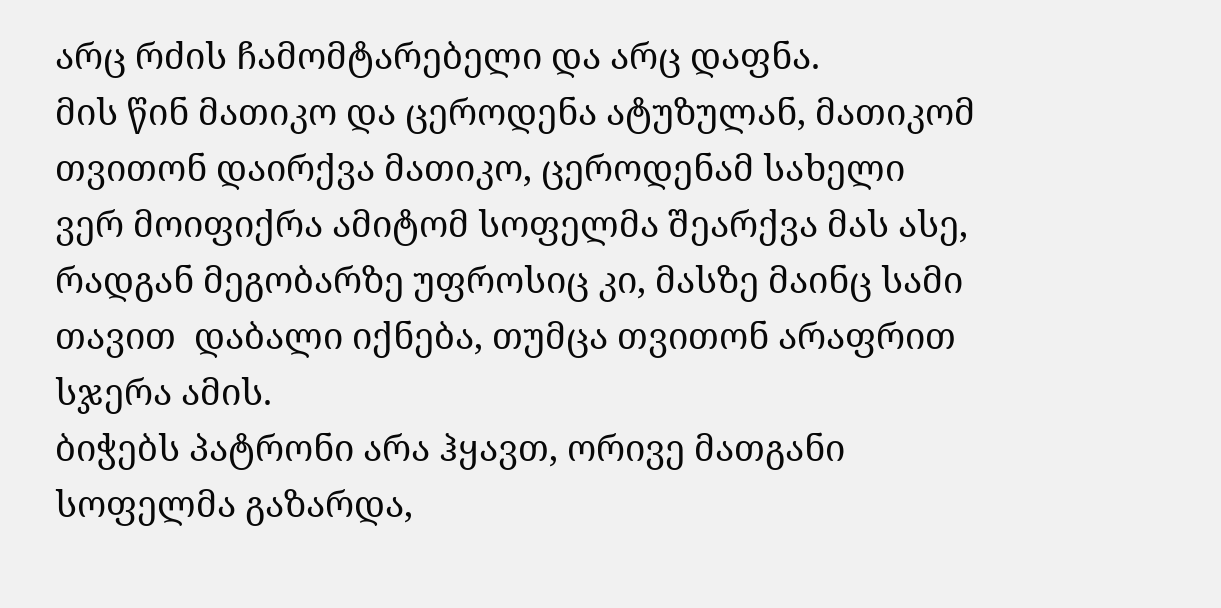არც რძის ჩამომტარებელი და არც დაფნა.
მის წინ მათიკო და ცეროდენა ატუზულან, მათიკომ თვითონ დაირქვა მათიკო, ცეროდენამ სახელი ვერ მოიფიქრა ამიტომ სოფელმა შეარქვა მას ასე, რადგან მეგობარზე უფროსიც კი, მასზე მაინც სამი თავით  დაბალი იქნება, თუმცა თვითონ არაფრით სჯერა ამის.
ბიჭებს პატრონი არა ჰყავთ, ორივე მათგანი სოფელმა გაზარდა,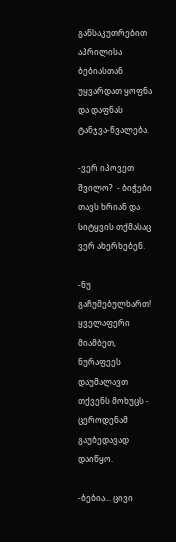განსაკუთრებით აპრილისა ბებიასთან უყვარდათ ყოფნა და დაფნას ტანჯვა-წვალება.

-ვერ იპოვეთ შვილო?  - ბიჭები თავს ხრიან და სიტყვის თქმასაც ვერ ახერხებენ.

-ნუ გაჩუმებულხართ!  ყველაფერი მიამბეთ, ნურაფეეს დაუმალავთ თქვენს მოხუცს - ცეროდენამ გაუბედავად დაიწყო.

-ბებია... ცივი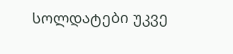სოლდატები უკვე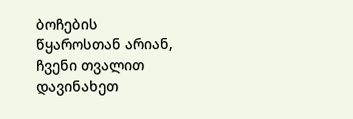ბოჩების წყაროსთან არიან, ჩვენი თვალით დავინახეთ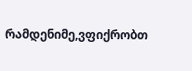რამდენიმე,ვფიქრობთ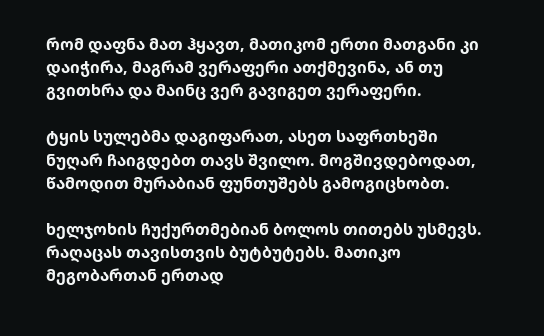რომ დაფნა მათ ჰყავთ, მათიკომ ერთი მათგანი კი დაიჭირა, მაგრამ ვერაფერი ათქმევინა, ან თუ გვითხრა და მაინც ვერ გავიგეთ ვერაფერი.

ტყის სულებმა დაგიფარათ, ასეთ საფრთხეში ნუღარ ჩაიგდებთ თავს შვილო. მოგშივდებოდათ, წამოდით მურაბიან ფუნთუშებს გამოგიცხობთ.

ხელჯოხის ჩუქურთმებიან ბოლოს თითებს უსმევს. რაღაცას თავისთვის ბუტბუტებს. მათიკო მეგობართან ერთად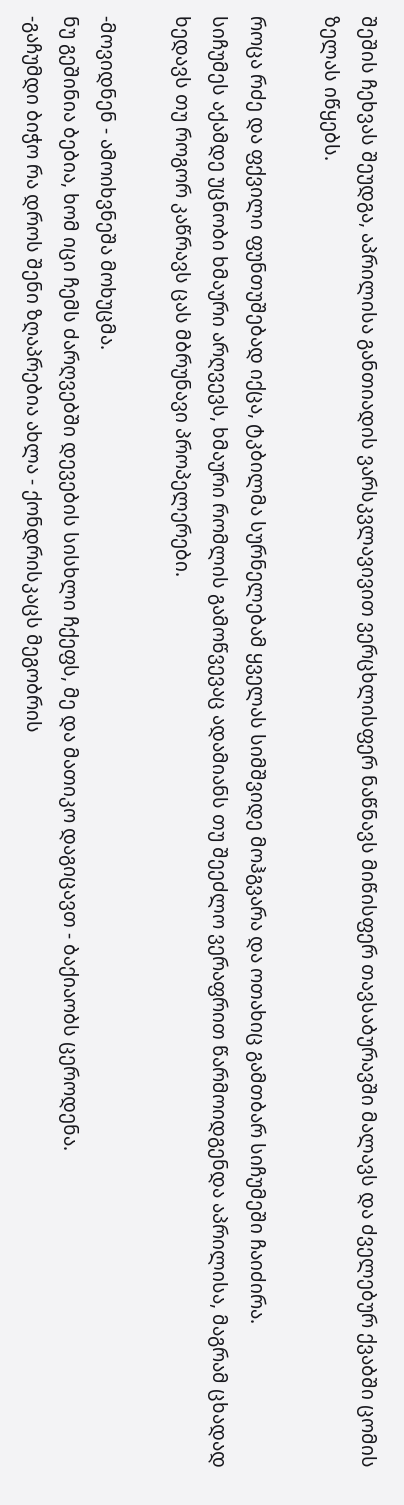შეშის ჩეხვას შეუდგა, აპრილისა განთიადის ვარსკვლავივით ვერცხლისფერ ნაწნავს მიწისფერ თავსაბურავში მალავს და ძველებურ ქვაბში ცომის ზელას იწყებს.

როცა რძე და ფქვილი ფუნთუშებად იქცა, ტკბილმა სურნელებამ ყველას სიმშვიდე მოჰგვარა და ოთახიც გამთბარ სიჩუმეში ჩაიძირა.
სიჩუმეს აქამდე უცნობი ხმაური არღვევს, ხმაური რომლის გამოწვევაც ადამიანს თუ შეეძლო ვერაფრით წარმოიდგენდა აპრილისა, მაგრამ ცხადად ხედავს თუ როგორ კაწრავს ცას მბრუნავი პროპელერები.

-მოვიდნენ - ამოიხვნეშა მოხუცმა.
ნუ გეშინია ბებია, ხომ იცი ჩემს ძარღვებში დევების სისხლი ჩქეფს, მე და მათიკო დაგიცავთ - ბაქიაობს ცეროდენა.
-გაჩუმდი ბიჭო რა დროს შენი ზღაპრებია ახლა - ქონდრისკაცს მეგობრის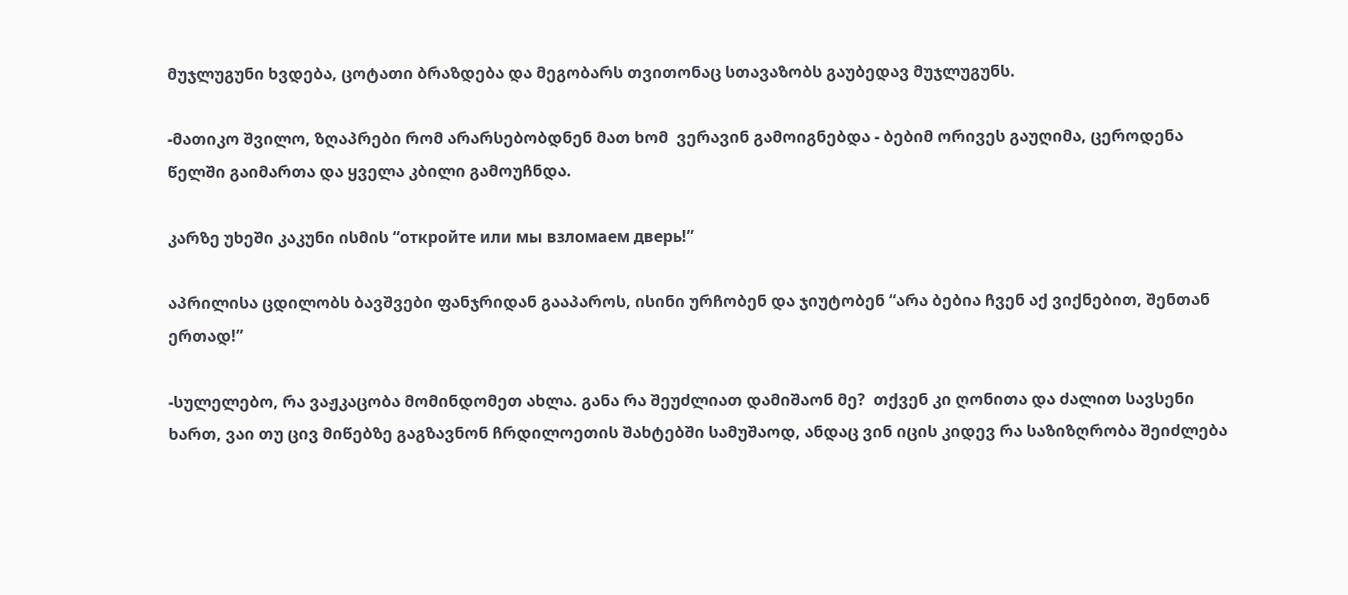მუჯლუგუნი ხვდება, ცოტათი ბრაზდება და მეგობარს თვითონაც სთავაზობს გაუბედავ მუჯლუგუნს.

-მათიკო შვილო, ზღაპრები რომ არარსებობდნენ მათ ხომ  ვერავინ გამოიგნებდა - ბებიმ ორივეს გაუღიმა, ცეროდენა წელში გაიმართა და ყველა კბილი გამოუჩნდა.

კარზე უხეში კაკუნი ისმის “откройте или мы взломаем дверь!”

აპრილისა ცდილობს ბავშვები ფანჯრიდან გააპაროს, ისინი ურჩობენ და ჯიუტობენ “არა ბებია ჩვენ აქ ვიქნებით, შენთან ერთად!”

-სულელებო, რა ვაჟკაცობა მომინდომეთ ახლა. განა რა შეუძლიათ დამიშაონ მე?  თქვენ კი ღონითა და ძალით სავსენი ხართ, ვაი თუ ცივ მიწებზე გაგზავნონ ჩრდილოეთის შახტებში სამუშაოდ, ანდაც ვინ იცის კიდევ რა საზიზღრობა შეიძლება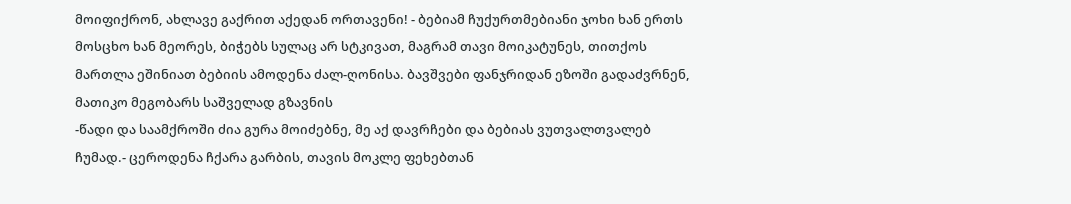მოიფიქრონ, ახლავე გაქრით აქედან ორთავენი! - ბებიამ ჩუქურთმებიანი ჯოხი ხან ერთს მოსცხო ხან მეორეს, ბიჭებს სულაც არ სტკივათ, მაგრამ თავი მოიკატუნეს, თითქოს მართლა ეშინიათ ბებიის ამოდენა ძალ-ღონისა. ბავშვები ფანჯრიდან ეზოში გადაძვრნენ, მათიკო მეგობარს საშველად გზავნის
-წადი და საამქროში ძია გურა მოიძებნე, მე აქ დავრჩები და ბებიას ვუთვალთვალებ ჩუმად.- ცეროდენა ჩქარა გარბის, თავის მოკლე ფეხებთან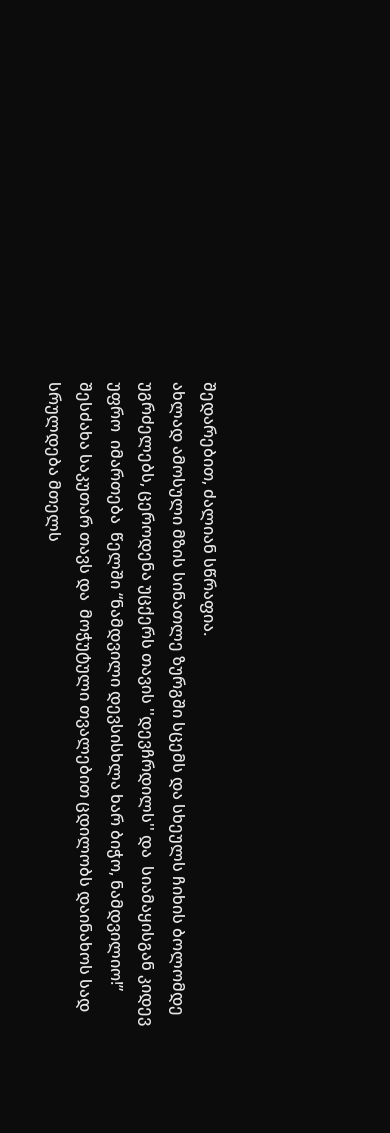შედარებით, ძალიან სწრაფია.
ახლად ამოსული მზის სინათლე ზურგში სცემს და სხეულს ჩიხის ბოლომდე უგრძელებს, ცეროდენა უცქერს თავის ''დევჩრდილს'' და  სიამაყისგან კიდევ უფრო  იმართება  წელში “ნამდვილი დევსისხლა ხარ ბიჭო, ნამდვილიო!” შესძახა საკუთარ თავს და  მოჭუტული თვალებით ცდილობს დაინახოს სად სრულდება მთელს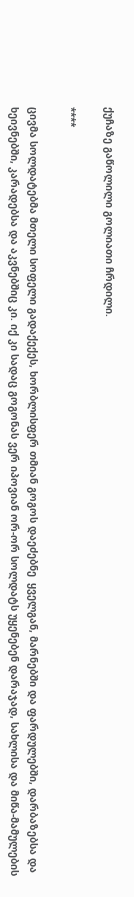ქუჩაზე გაწოლილი გოლიათი ჩრდილი.

****

ცივმა სოლდატებმა მთელი სოფელი გადაქექეს, ხორბლისფერ თმიან გოგოს დაეძებნე  ყველგან, მარნებში და ფარდულებში, დარბაზებსა და ხეივნებში, კარადებსა და აკვნებშიც კი. იქ კი სადაც გოგონას ვერ იპოვიან ორ-ორ სოლდატს უყენებენ დარაჯად, სახლისა და მიწა-მამულების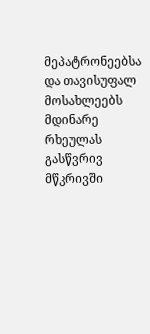მეპატრონეებსა და თავისუფალ მოსახლეებს მდინარე რხეულას გასწვრივ მწკრივში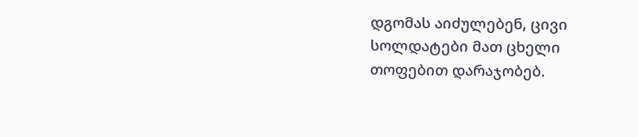დგომას აიძულებენ, ცივი სოლდატები მათ ცხელი თოფებით დარაჯობებ.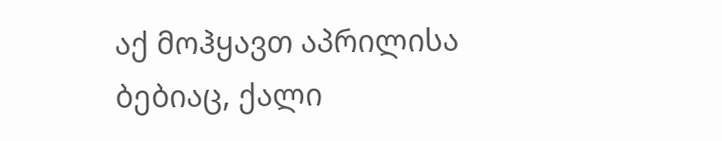აქ მოჰყავთ აპრილისა ბებიაც, ქალი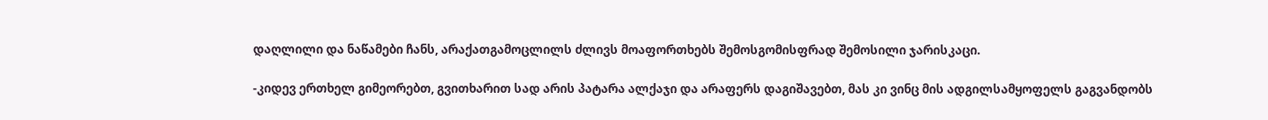დაღლილი და ნაწამები ჩანს, არაქათგამოცლილს ძლივს მოაფორთხებს შემოსგომისფრად შემოსილი ჯარისკაცი.

-კიდევ ერთხელ გიმეორებთ, გვითხარით სად არის პატარა ალქაჯი და არაფერს დაგიშავებთ, მას კი ვინც მის ადგილსამყოფელს გაგვანდობს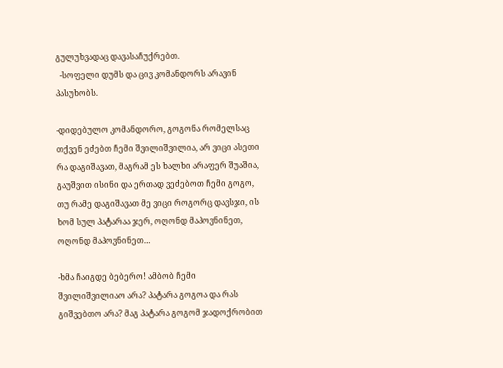გულუხვადაც დავასაჩუქრებთ.
  -სოფელი დუმს და ცივ კომანდორს არავინ პასუხობს.

-დიდებულო კომანდორო, გოგონა რომელსაც თქვენ ეძებთ ჩემი შვილიშვილია, არ ვიცი ასეთი რა დაგიშავათ, მაგრამ ეს ხალხი არაფერ შუაშია, გაუშვით ისინი და ერთად ვეძებოთ ჩემი გოგო, თუ რამე დაგიშავათ მე ვიცი როგორც დავსჯი, ის ხომ სულ პატარაა ჯერ, ოღონდ მაპოვნინეთ,  ოღონდ მაპოვნინეთ…

-ხმა ჩაიგდე ბებერო! ამბობ ჩემი შვილიშვილიაო არა? პატარა გოგოა და რას გიშვებთო არა? მაგ პატარა გოგომ ჯადოქრობით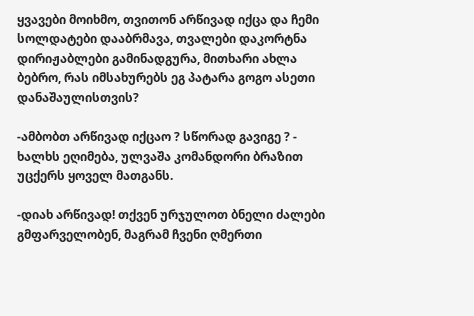ყვავები მოიხმო, თვითონ არწივად იქცა და ჩემი სოლდატები დააბრმავა, თვალები დაკორტნა დირიჟაბლები გამინადგურა, მითხარი ახლა ბებრო, რას იმსახურებს ეგ პატარა გოგო ასეთი დანაშაულისთვის?

-ამბობთ არწივად იქცაო ? სწორად გავიგე ? - ხალხს ეღიმება, ულვაშა კომანდორი ბრაზით უცქერს ყოველ მათგანს.

-დიახ არწივად! თქვენ ურჯულოთ ბნელი ძალები გმფარველობენ, მაგრამ ჩვენი ღმერთი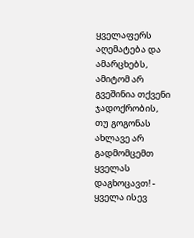ყველაფერს აღემატება და ამარცხებს, ამიტომ არ გვეშინია თქვენი ჯადოქრობის, თუ გოგონას ახლავე არ გადმომცემთ ყველას დაგხოცავთ! - ყველა ისევ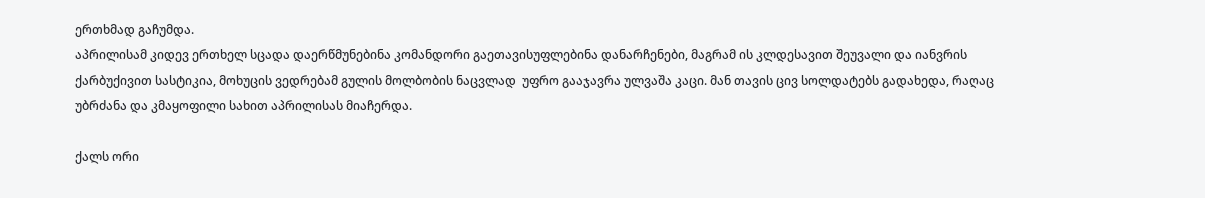ერთხმად გაჩუმდა.
აპრილისამ კიდევ ერთხელ სცადა დაერწმუნებინა კომანდორი გაეთავისუფლებინა დანარჩენები, მაგრამ ის კლდესავით შეუვალი და იანვრის ქარბუქივით სასტიკია, მოხუცის ვედრებამ გულის მოლბობის ნაცვლად  უფრო გააჯავრა ულვაშა კაცი. მან თავის ცივ სოლდატებს გადახედა, რაღაც უბრძანა და კმაყოფილი სახით აპრილისას მიაჩერდა.

ქალს ორი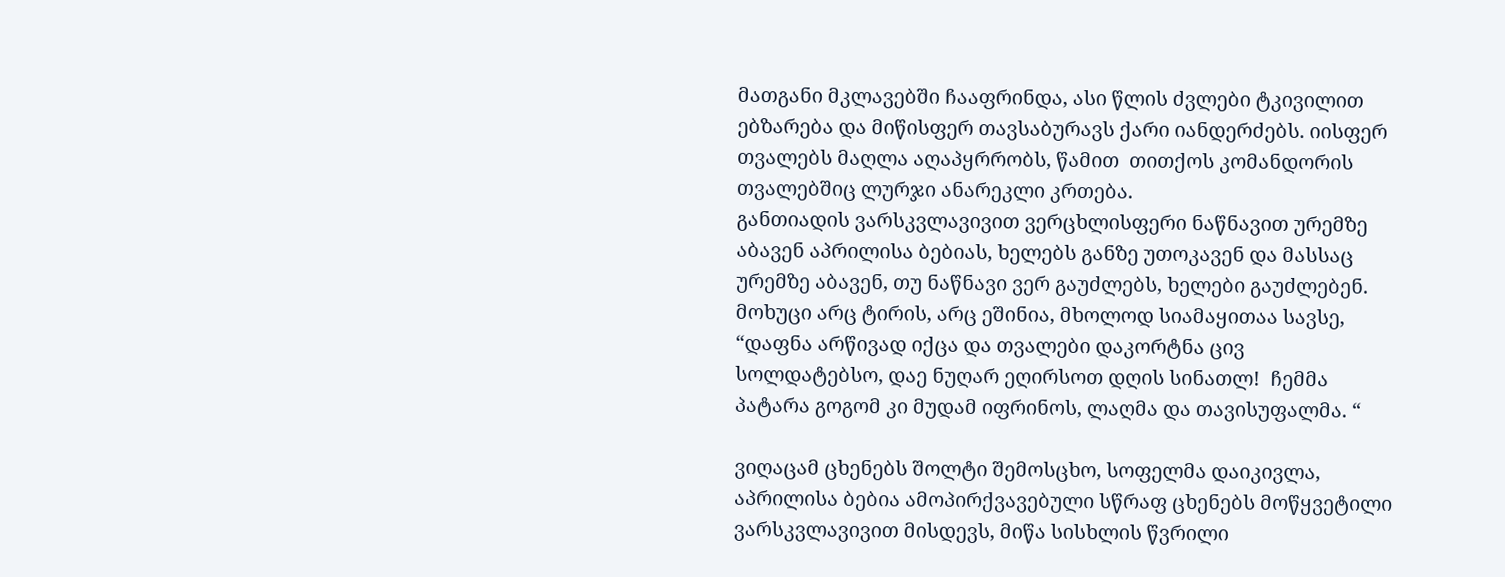მათგანი მკლავებში ჩააფრინდა, ასი წლის ძვლები ტკივილით ებზარება და მიწისფერ თავსაბურავს ქარი იანდერძებს. იისფერ თვალებს მაღლა აღაპყრრობს, წამით  თითქოს კომანდორის თვალებშიც ლურჯი ანარეკლი კრთება.
განთიადის ვარსკვლავივით ვერცხლისფერი ნაწნავით ურემზე აბავენ აპრილისა ბებიას, ხელებს განზე უთოკავენ და მასსაც ურემზე აბავენ, თუ ნაწნავი ვერ გაუძლებს, ხელები გაუძლებენ.
მოხუცი არც ტირის, არც ეშინია, მხოლოდ სიამაყითაა სავსე, “დაფნა არწივად იქცა და თვალები დაკორტნა ცივ სოლდატებსო, დაე ნუღარ ეღირსოთ დღის სინათლ!  ჩემმა პატარა გოგომ კი მუდამ იფრინოს, ლაღმა და თავისუფალმა. “

ვიღაცამ ცხენებს შოლტი შემოსცხო, სოფელმა დაიკივლა, აპრილისა ბებია ამოპირქვავებული სწრაფ ცხენებს მოწყვეტილი ვარსკვლავივით მისდევს, მიწა სისხლის წვრილი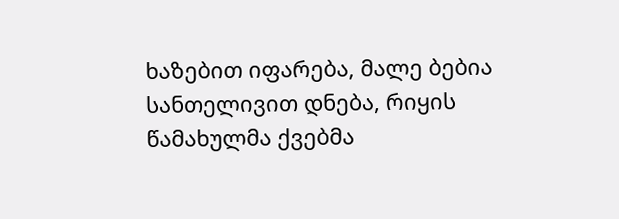ხაზებით იფარება, მალე ბებია სანთელივით დნება, რიყის წამახულმა ქვებმა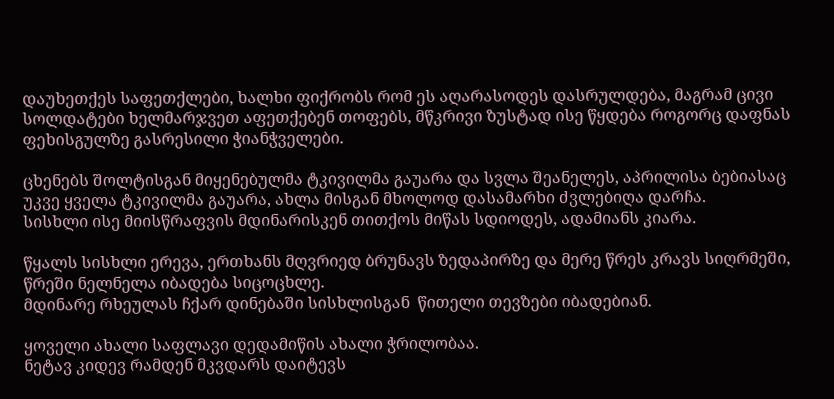დაუხეთქეს საფეთქლები, ხალხი ფიქრობს რომ ეს აღარასოდეს დასრულდება, მაგრამ ცივი სოლდატები ხელმარჯვეთ აფეთქებენ თოფებს, მწკრივი ზუსტად ისე წყდება როგორც დაფნას ფეხისგულზე გასრესილი ჭიანჭველები.

ცხენებს შოლტისგან მიყენებულმა ტკივილმა გაუარა და სვლა შეანელეს, აპრილისა ბებიასაც უკვე ყველა ტკივილმა გაუარა, ახლა მისგან მხოლოდ დასამარხი ძვლებიღა დარჩა.
სისხლი ისე მიისწრაფვის მდინარისკენ თითქოს მიწას სდიოდეს, ადამიანს კიარა.

წყალს სისხლი ერევა, ერთხანს მღვრიედ ბრუნავს ზედაპირზე და მერე წრეს კრავს სიღრმეში, წრეში ნელნელა იბადება სიცოცხლე.
მდინარე რხეულას ჩქარ დინებაში სისხლისგან  წითელი თევზები იბადებიან.

ყოველი ახალი საფლავი დედამიწის ახალი ჭრილობაა.
ნეტავ კიდევ რამდენ მკვდარს დაიტევს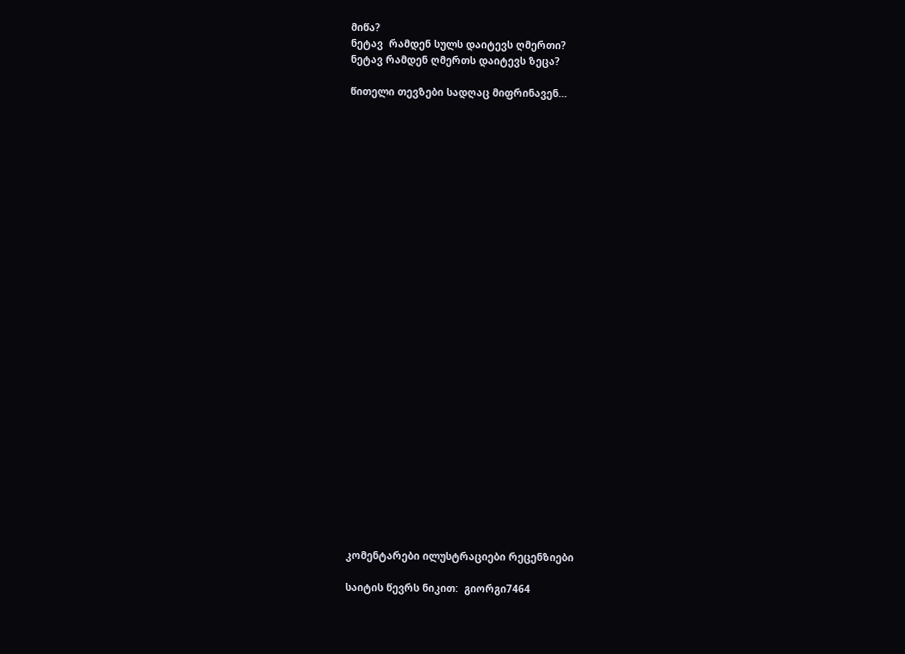მიწა?
ნეტავ  რამდენ სულს დაიტევს ღმერთი?
ნეტავ რამდენ ღმერთს დაიტევს ზეცა?

წითელი თევზები სადღაც მიფრინავენ…




























კომენტარები ილუსტრაციები რეცენზიები

საიტის წევრს ნიკით:  გიორგი7464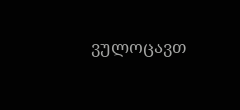ვულოცავთ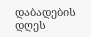დაბადების დღეს